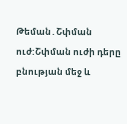Թեման․Շփման ուժ:Շփման ուժի դերը բնության մեջ և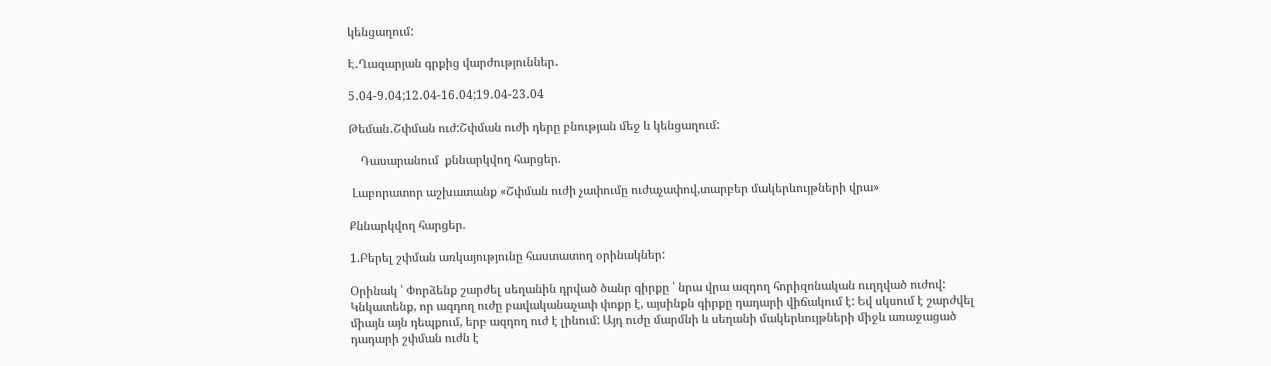կենցաղում:

Է․Ղազարյան գրքից վարժություններ․

5․04-9․04;12․04-16․04;19․04-23․04

Թեման․Շփման ուժ:Շփման ուժի դերը բնության մեջ և կենցաղում:

    Դասարանում  քննարկվող հարցեր.

 Լաբորատոր աշխատանք «Շփման ուժի չափումը ուժաչափով,տարբեր մակերևույթների վրա»

Քննարկվող հարցեր.

1.Բերել շփման առկայությունը հաստատող օրինակներ:

Օրինակ ՝ Փորձենք շարժել սեղանին դրված ծանր գիրքը ՝ նրա վրա ազդող հորիզոնական ուղղված ուժով: Կնկատենք, որ ազդող ուժը բավականաչափ փոքր է, այսինքն գիրքը դադարի վիճակում է: Եվ սկսում է շարժվել միայն այն դեպքում, երբ ազդող ուժ է լինում: Այդ ուժը մարմնի և սեղանի մակերևույթների միջև առաջացած դադարի շփման ուժն է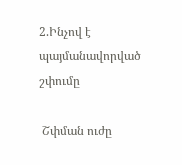2.Ինչով է պայմանավորված շփումը

 Շփման ուժը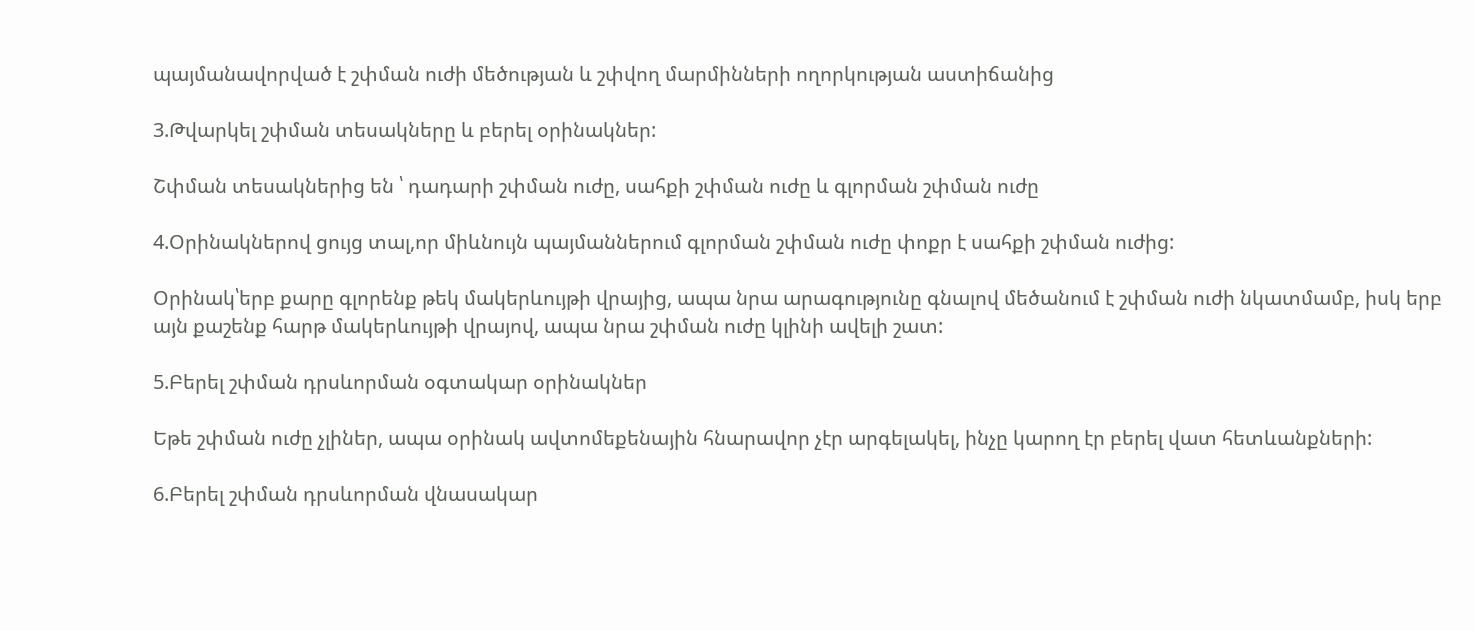պայմանավորված է շփման ուժի մեծության և շփվող մարմինների ողորկության աստիճանից

3.Թվարկել շփման տեսակները և բերել օրինակներ:

Շփման տեսակներից են ՝ դադարի շփման ուժը, սահքի շփման ուժը և գլորման շփման ուժը

4.Օրինակներով ցույց տալ,որ միևնույն պայմաններում գլորման շփման ուժը փոքր է սահքի շփման ուժից:

Օրինակ՝երբ քարը գլորենք թեկ մակերևույթի վրայից, ապա նրա արագությունը գնալով մեծանում է շփման ուժի նկատմամբ, իսկ երբ այն քաշենք հարթ մակերևույթի վրայով, ապա նրա շփման ուժը կլինի ավելի շատ:

5.Բերել շփման դրսևորման օգտակար օրինակներ

Եթե շփման ուժը չլիներ, ապա օրինակ ավտոմեքենային հնարավոր չէր արգելակել, ինչը կարող էր բերել վատ հետևանքների:

6.Բերել շփման դրսևորման վնասակար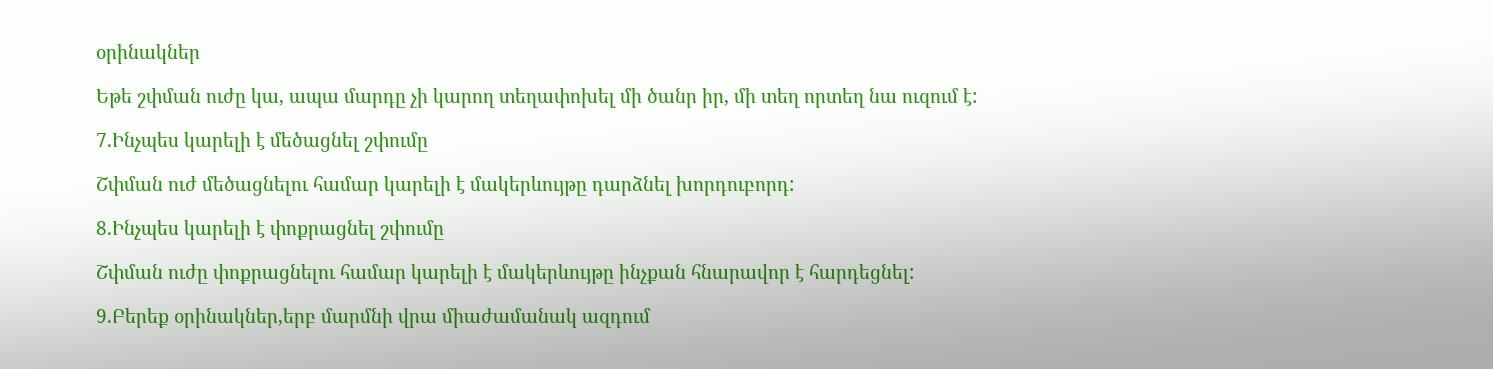օրինակներ

Եթե շփման ուժը կա, ապա մարդը չի կարող տեղափոխել մի ծանր իր, մի տեղ որտեղ նա ուզում է:

7.Ինչպես կարելի է մեծացնել շփումը

Շփման ուժ մեծացնելու համար կարելի է մակերևույթը դարձնել խորդուբորդ:

8.Ինչպես կարելի է փոքրացնել շփումը

Շփման ուժը փոքրացնելու համար կարելի է մակերևույթը ինչքան հնարավոր է հարդեցնել:

9.Բերեք օրինակներ,երբ մարմնի վրա միաժամանակ ազդում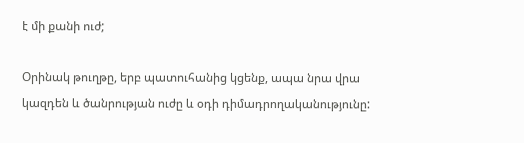է մի քանի ուժ;

Օրինակ թուղթը, երբ պատուհանից կցենք, ապա նրա վրա կազդեն և ծանրության ուժը և օդի դիմադրողականությունը: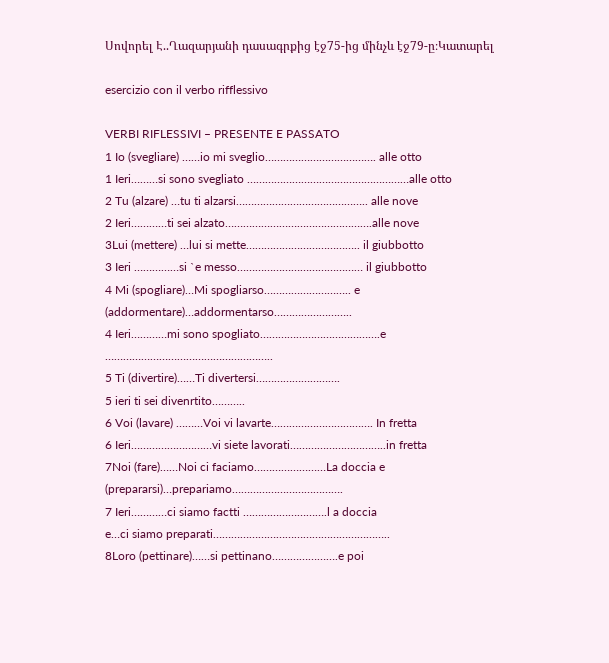Սովորել Է..Ղազարյանի դասագրքից էջ75-ից մինչև էջ79-ը։Կատարել

esercizio con il verbo rifflessivo

VERBI RIFLESSIVI – PRESENTE E PASSATO
1 Io (svegliare) ……io mi sveglio………………………………. alle otto
1 Ieri………si sono svegliato ………………………………………………alle otto
2 Tu (alzare) …tu ti alzarsi…………………………………….. alle nove
2 Ieri…………ti sei alzato………………………………………….alle nove
3Lui (mettere) …lui si mette……………………………….. il giubbotto
3 Ieri ……………si `e messo…………………………………… il giubbotto
4 Mi (spogliare)…Mi spogliarso……………………….. e
(addormentare)…addormentarso……………………..
4 Ieri…………mi sono spogliato………………………………….e
………………………………………………..
5 Ti (divertire)……Ti divertersi……………………….
5 ieri ti sei divenrtito………..
6 Voi (lavare) ………Voi vi lavarte……………………………. In fretta
6 Ieri………………………vi siete lavorati…………………………..in fretta
7Noi (fare)……Noi ci faciamo……………………La doccia e
(prepararsi)…prepariamo……………………………….
7 Ieri…………ci siamo factti ……………………….l a doccia
e…ci siamo preparati…………………………………………………..
8Loro (pettinare)……si pettinano………………….e poi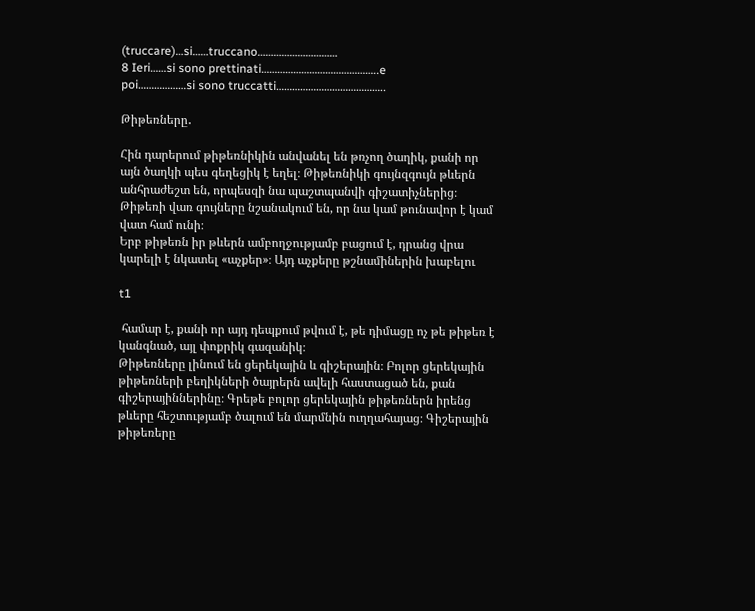(truccare)…si……truccano…………………………
8 Ieri……si sono prettinati……………………………………..e
poi………………si sono truccatti…………………………………..

Թիթեռները․

Հին դարերում թիթեռնիկին անվանել են թռչող ծաղիկ, քանի որ այն ծաղկի պես գեղեցիկ է եղել։ Թիթեռնիկի գույնզգույն թևերն անհրաժեշտ են, որպեսզի նա պաշտպանվի գիշատիչներից։ Թիթեռի վառ գույները նշանակում են, որ նա կամ թունավոր է կամ վատ համ ունի։
Երբ թիթեռն իր թևերն ամբողջությամբ բացում է, դրանց վրա կարելի է նկատել «աչքեր»։ Այդ աչքերը թշնամիներին խաբելու

t1

 համար է, քանի որ այդ դեպքում թվում է, թե դիմացը ոչ թե թիթեռ է կանգնած, այլ փոքրիկ գազանիկ։
Թիթեռները լինում են ցերեկային և գիշերային։ Բոլոր ցերեկային թիթեռների բեղիկների ծայրերն ավելի հաստացած են, քան գիշերայիններինը։ Գրեթե բոլոր ցերեկային թիթեռներն իրենց թևերը հեշտությամբ ծալում են մարմնին ուղղահայաց։ Գիշերային թիթեռերը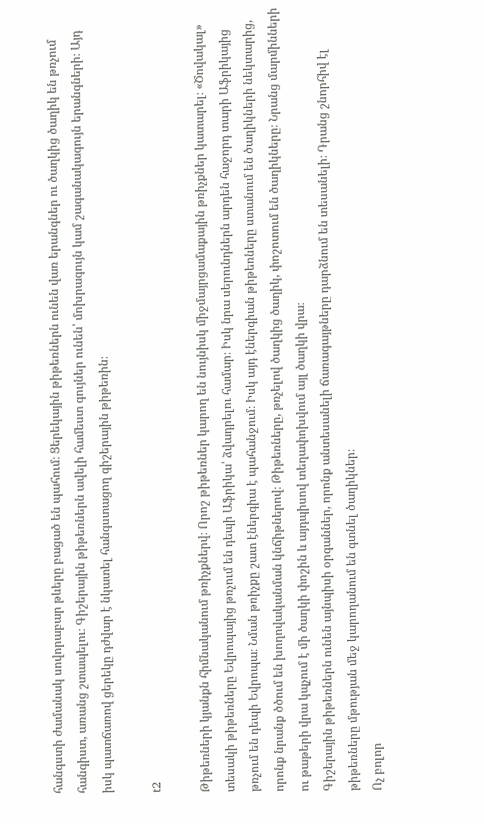հանգստի ժամանակ սովորաբար թևերը բացած են պահում։ Ցերեկային թիթեռներն ունեն վառ երանգներ ու ծաղկից ծաղիկ են թռչում հանգիստ, առանց շտապելու։ Գիշերային թիթեռներն ավելի համեստ գույներ ունեն՝ մոխրագույն կամ շագանակագույն երանգների։ Այդ իսկ պատճառով ցերեկը դժվար է նկատել հանգստացող գիշերային թիթեռին։

t2

Թիթեռների կյանքն հիմնականում թռիչքներվ։ Որոշ թիթեռներ կարող են նույնիսկ միջմայրցամաքային թռիչքներ կատարել։ «Ծովակալ» տեսակի թիթեռները Եվրոպայից թռչում են դեպի Աֆրիկա՝ ձվադրելու համար։ Իսկ նրա սերունդներն արդեն հաջորդ տարի Աֆրիկայից թռչում են դեպի Եվրոպա։ Նման թռիչքը շատ էներգիա է պահանջում։ Իսկ այդ էներգիան թիթեռները ստանում են ծաղիկների նեկտարից, որոնք նրանք ծծում են խողովականման կնճիթներով։ Թիթեռները, թռչելով ծաղկից ծաղիկ, փոշոտում են ծաղիկները։ Նրանց մարմինների ու թաթերի վրա կպչում է մի ծաղկի փոշին և այդպիսով տեղափոխվում այլ ծաղկի վրա։
Գիշերային թիթեռներն ունեն այնպիսի օրգաններ, որոնք անտեսանելի ճառագայթները դարձնում են տեսանելի։ Դրանց շնորհիվ էլ թիթեռները մթության մեջ կարողանում են գտնել ծաղիկներ։
Ոչ բոլոր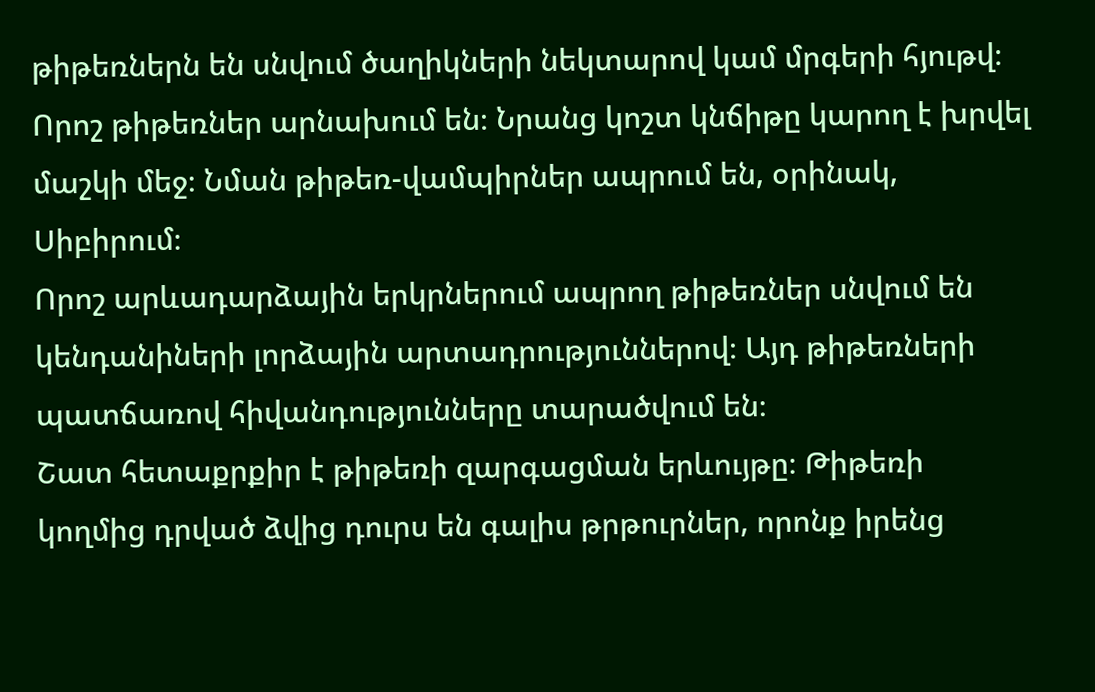թիթեռներն են սնվում ծաղիկների նեկտարով կամ մրգերի հյութվ։ Որոշ թիթեռներ արնախում են։ Նրանց կոշտ կնճիթը կարող է խրվել մաշկի մեջ։ Նման թիթեռ-վամպիրներ ապրում են, օրինակ, Սիբիրում։
Որոշ արևադարձային երկրներում ապրող թիթեռներ սնվում են կենդանիների լորձային արտադրություններով։ Այդ թիթեռների պատճառով հիվանդությունները տարածվում են։
Շատ հետաքրքիր է թիթեռի զարգացման երևույթը։ Թիթեռի կողմից դրված ձվից դուրս են գալիս թրթուրներ, որոնք իրենց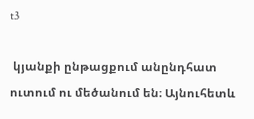t3

 կյանքի ընթացքում անընդհատ ուտում ու մեծանում են։ Այնուհետև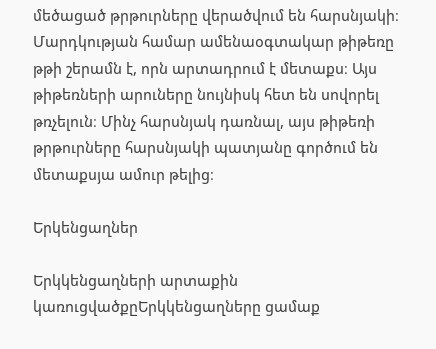մեծացած թրթուրները վերածվում են հարսնյակի։
Մարդկության համար ամենաօգտակար թիթեռը թթի շերամն է, որն արտադրում է մետաքս։ Այս թիթեռների արուները նույնիսկ հետ են սովորել թռչելուն։ Մինչ հարսնյակ դառնալ, այս թիթեռի թրթուրները հարսնյակի պատյանը գործում են մետաքսյա ամուր թելից։

Երկենցաղներ

Երկկենցաղների արտաքին կառուցվածքըԵրկկենցաղները ցամաք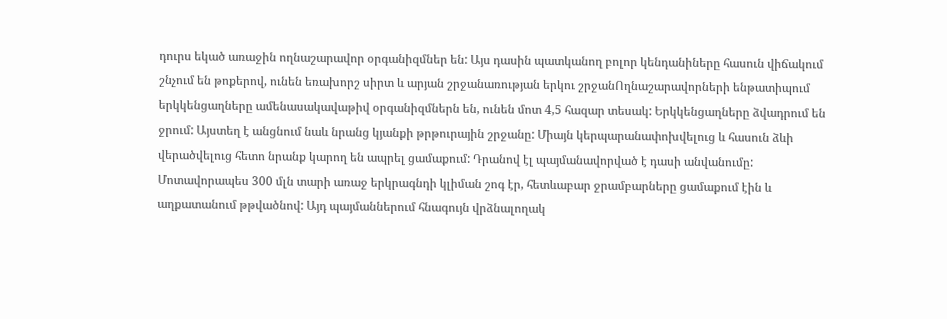դուրս եկած առաջին ողնաշարավոր օրգանիզմներ են: Այս դասին պատկանող բոլոր կենդանիները հասուն վիճակում շնչում են թոքերով, ունեն եռախորշ սիրտ և արյան շրջանառության երկու շրջանՈղնաշարավորների ենթատիպում երկկենցաղները ամենասակավաթիվ օրգանիզմներն են, ունեն մոտ 4,5 հազար տեսակ: Երկկենցաղները ձվադրում են ջրում: Այստեղ է անցնում նաև նրանց կյանքի թրթուրային շրջանը: Միայն կերպարանափոխվելուց և հասուն ձևի վերածվելուց հետո նրանք կարող են ապրել ցամաքում: Դրանով էլ պայմանավորված է դասի անվանումը: Մոտավորապես 300 մլն տարի առաջ երկրագնդի կլիման շոգ էր, հետևաբար ջրամբարները ցամաքում էին և աղքատանում թթվածնով: Այդ պայմաններում հնագույն վրձնալողակ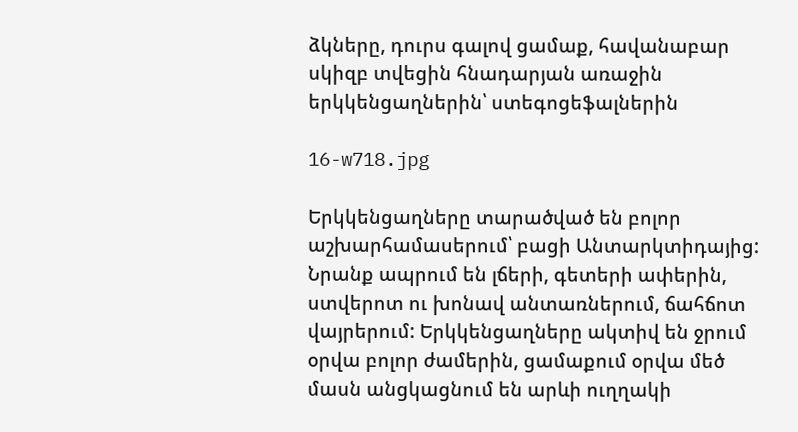ձկները, դուրս գալով ցամաք, հավանաբար սկիզբ տվեցին հնադարյան առաջին երկկենցաղներին՝ ստեգոցեֆալներին

16-w718.jpg

Երկկենցաղները տարածված են բոլոր աշխարհամասերում՝ բացի Անտարկտիդայից: Նրանք ապրում են լճերի, գետերի ափերին, ստվերոտ ու խոնավ անտառներում, ճահճոտ վայրերում: Երկկենցաղները ակտիվ են ջրում օրվա բոլոր ժամերին, ցամաքում օրվա մեծ մասն անցկացնում են արևի ուղղակի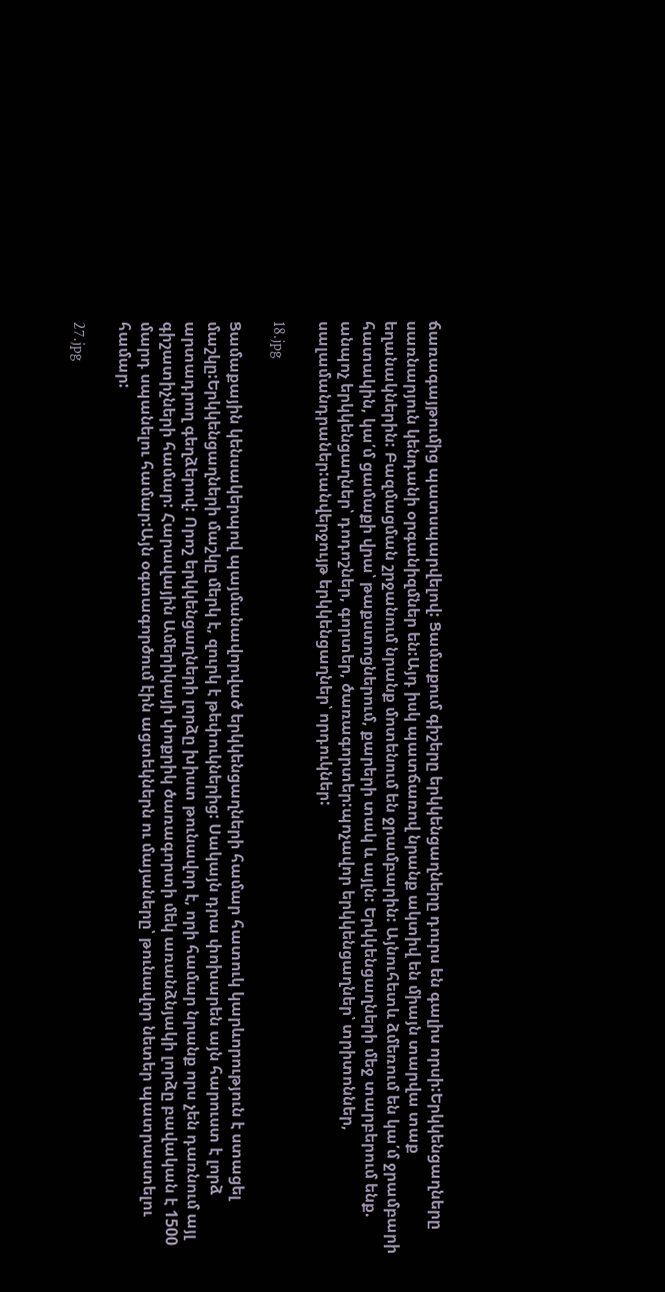ճառագայթումից պատսպարվելով: Ցամաքում գիշերը երկկենցաղները դուրս են գալիս որսի:Երկկենցաղները սառնարյուն կենդանի օրգանիզմներ են:Այդ իսկ պատճառով նրանք ակտիվ են միայն տարվա տաք եղանակներին: Բազմացման շրջանում նրանք մոտենում են ջրամբարին: Այնուհետև ձմեռում են կա՛մ ջրամբարի հատակին, կա՛մ ցամաքի վրա՝ թաքստոցներում, քարերի տակ և այլն: Երկկենցաղների մեջ տարբերում ենք. անպոչ երկկենցաղներ՝ դոդոշներ, գորտեր, ծառագորտեր:պոչավոր երկկենցաղներ՝ տրիտոններ, սալամանդրաներ:անվերջույթ երկկենցաղներ՝ որդուկներ:

18.jpg

Ցամաքային կենսակերպով պայմանավորված երկկենցաղների համար հատուկ կարևորություն է ստացել մաշկը:Երկկենցաղների մաշկը մերկ է, զուրկ է թեփուկներից: Սակայն դրա փոխարեն այն հարուստ է լորձ արտադրող գեղձերով: Որոշ երկկենցաղների լորձը խիստ թունավոր է, որի համար նրանք որս չեն դառնում այլ գիշատիչների համար: Հարավային Ամերիկայի փոքրիկ ծառագորտի մեկ առանձնյակի լորձը բավական է 1500 մարդ սպանելու համար:Այն օգտագործում էին ացտեկներն ու մայաները՝ թունավոր նետեր պատրաստելու համար:

27.jpg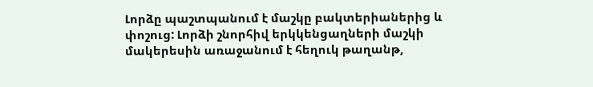Լորձը պաշտպանում է մաշկը բակտերիաներից և փոշուց: Լորձի շնորհիվ երկկենցաղների մաշկի մակերեսին առաջանում է հեղուկ թաղանթ,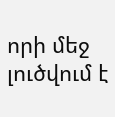որի մեջ լուծվում է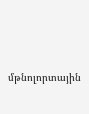մթնոլորտային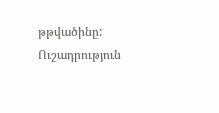թթվածինը: Ուշադրություն